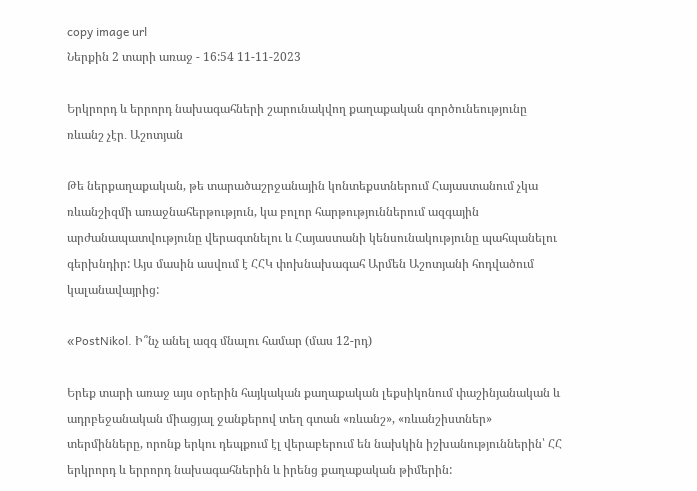copy image url
Ներքին 2 տարի առաջ - 16:54 11-11-2023

Երկրորդ և երրորդ նախագահների շարունակվող քաղաքական գործունեությունը ռևանշ չէր․ Աշոտյան

Թե ներքաղաքական, թե տարածաշրջանային կոնտեքստներում Հայաստանում չկա ռևանշիզմի առաջնահերթություն, կա բոլոր հարթություններում ազգային արժանապատվությունը վերագտնելու և Հայաստանի կենսունակությունը պահպանելու գերխնդիր: Այս մասին ասվում է ՀՀԿ փոխնախագահ Արմեն Աշոտյանի հոդվածում կալանավայրից:

«PostNikol. Ի՞նչ անել ազգ մնալու համար (մաս 12-րդ)

Երեք տարի առաջ այս օրերին հայկական քաղաքական լեքսիկոնում փաշինյանական և ադրբեջանական միացյալ ջանքերով տեղ գտան «ռևանշ», «ռևանշիստներ» տերմինները, որոնք երկու դեպքում էլ վերաբերում են նախկին իշխանություններին՝ ՀՀ երկրորդ և երրորդ նախագահներին և իրենց քաղաքական թիմերին: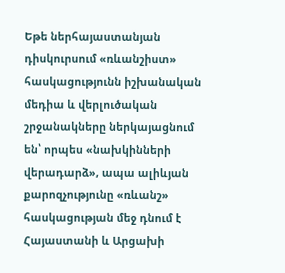Եթե ներհայաստանյան դիսկուրսում «ռևանշիստ» հասկացությունն իշխանական մեդիա և վերլուծական շրջանակները ներկայացնում են՝ որպես «նախկինների վերադարձ», ապա ալիևյան քարոզչությունը «ռևանշ» հասկացության մեջ դնում է Հայաստանի և Արցախի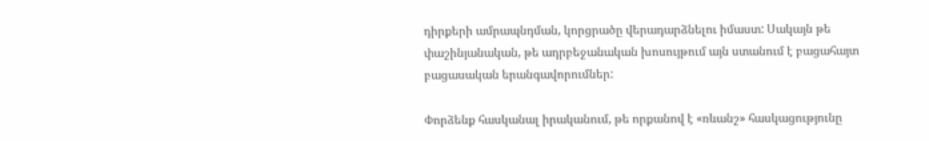դիրքերի ամրապնդման, կորցրածը վերադարձնելու իմաստ: Սակայն թե փաշինյանական, թե ադրբեջանական խոսույթում այն ստանում է բացահայտ բացասական երանգավորումներ:

Փորձենք հասկանալ իրականում, թե որքանով է «ռևանշ» հասկացությունը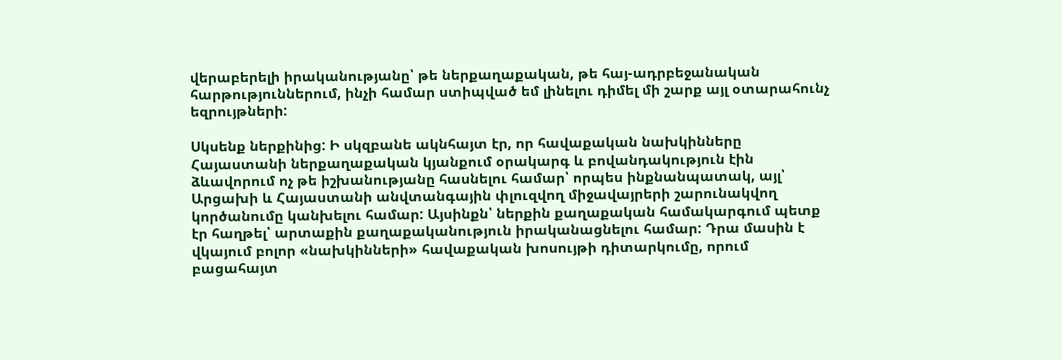վերաբերելի իրականությանը՝ թե ներքաղաքական, թե հայ-ադրբեջանական հարթություններում, ինչի համար ստիպված եմ լինելու դիմել մի շարք այլ օտարահունչ եզրույթների:

Սկսենք ներքինից: Ի սկզբանե ակնհայտ էր, որ հավաքական նախկինները Հայաստանի ներքաղաքական կյանքում օրակարգ և բովանդակություն էին ձևավորում ոչ թե իշխանությանը հասնելու համար՝ որպես ինքնանպատակ, այլ՝ Արցախի և Հայաստանի անվտանգային փլուզվող միջավայրերի շարունակվող կործանումը կանխելու համար: Այսինքն՝ ներքին քաղաքական համակարգում պետք էր հաղթել՝ արտաքին քաղաքականություն իրականացնելու համար: Դրա մասին է վկայում բոլոր «նախկինների» հավաքական խոսույթի դիտարկումը, որում բացահայտ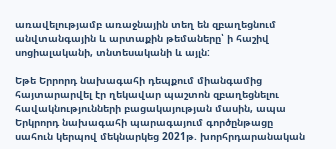առավելությամբ առաջնային տեղ են զբաղեցնում անվտանգային և արտաքին թեմաները՝ ի հաշիվ սոցիալականի, տնտեսականի և այլն:

Եթե Երրորդ նախագահի դեպքում միանգամից հայտարարվել էր ղեկավար պաշտոն զբաղեցնելու հավակնությունների բացակայության մասին, ապա Երկրորդ նախագահի պարագայում գործընթացը սահուն կերպով մեկնարկեց 2021թ. խորհրդարանական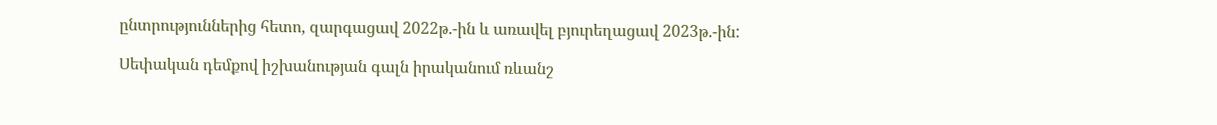ընտրություններից հետո, զարգացավ 2022թ.-ին և առավել բյուրեղացավ 2023թ.-ին:

Սեփական դեմքով իշխանության գալն իրականում ռևանշ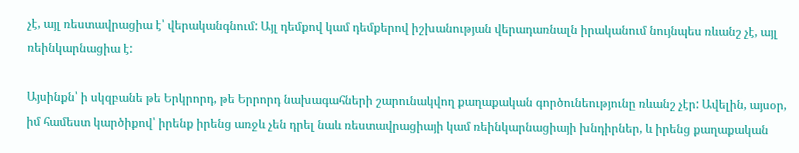չէ, այլ ռեստավրացիա է՝ վերականգնում: Այլ դեմքով կամ դեմքերով իշխանության վերադառնալն իրականում նույնպես ռևանշ չէ, այլ ռեինկարնացիա է:

Այսինքն՝ ի սկզբանե թե Երկրորդ, թե Երրորդ նախագահների շարունակվող քաղաքական գործունեությունը ռևանշ չէր: Ավելին, այսօր, իմ համեստ կարծիքով՝ իրենք իրենց առջև չեն դրել նաև ռեստավրացիայի կամ ռեինկարնացիայի խնդիրներ, և իրենց քաղաքական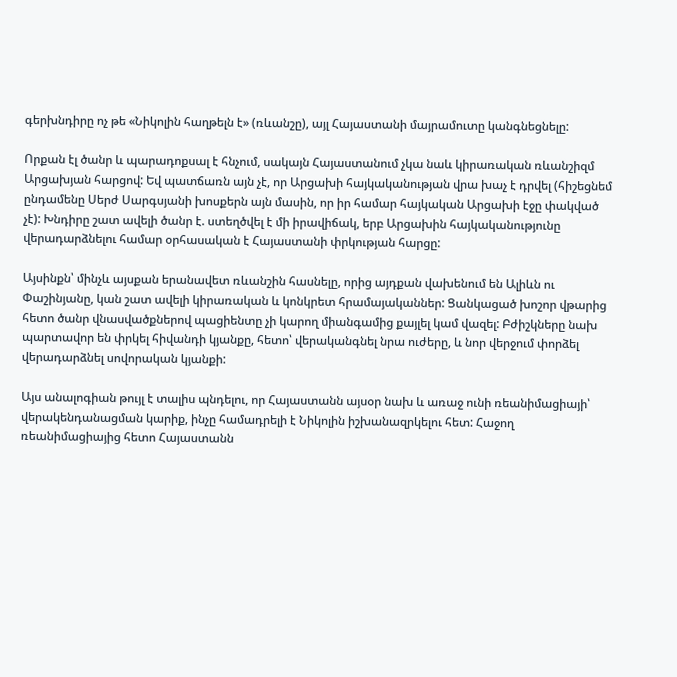գերխնդիրը ոչ թե «Նիկոլին հաղթելն է» (ռևանշը), այլ Հայաստանի մայրամուտը կանգնեցնելը:

Որքան էլ ծանր և պարադոքսալ է հնչում, սակայն Հայաստանում չկա նաև կիրառական ռևանշիզմ Արցախյան հարցով: Եվ պատճառն այն չէ, որ Արցախի հայկականության վրա խաչ է դրվել (հիշեցնեմ ընդամենը Սերժ Սարգսյանի խոսքերն այն մասին, որ իր համար հայկական Արցախի էջը փակված չէ): Խնդիրը շատ ավելի ծանր է. ստեղծվել է մի իրավիճակ, երբ Արցախին հայկականությունը վերադարձնելու համար օրհասական է Հայաստանի փրկության հարցը:

Այսինքն՝ մինչև այսքան երանավետ ռևանշին հասնելը, որից այդքան վախենում են Ալիևն ու Փաշինյանը, կան շատ ավելի կիրառական և կոնկրետ հրամայականներ: Ցանկացած խոշոր վթարից հետո ծանր վնասվածքներով պացիենտը չի կարող միանգամից քայլել կամ վազել: Բժիշկները նախ պարտավոր են փրկել հիվանդի կյանքը, հետո՝ վերականգնել նրա ուժերը, և նոր վերջում փորձել վերադարձնել սովորական կյանքի:

Այս անալոգիան թույլ է տալիս պնդելու, որ Հայաստանն այսօր նախ և առաջ ունի ռեանիմացիայի՝ վերակենդանացման կարիք, ինչը համադրելի է Նիկոլին իշխանազրկելու հետ: Հաջող ռեանիմացիայից հետո Հայաստանն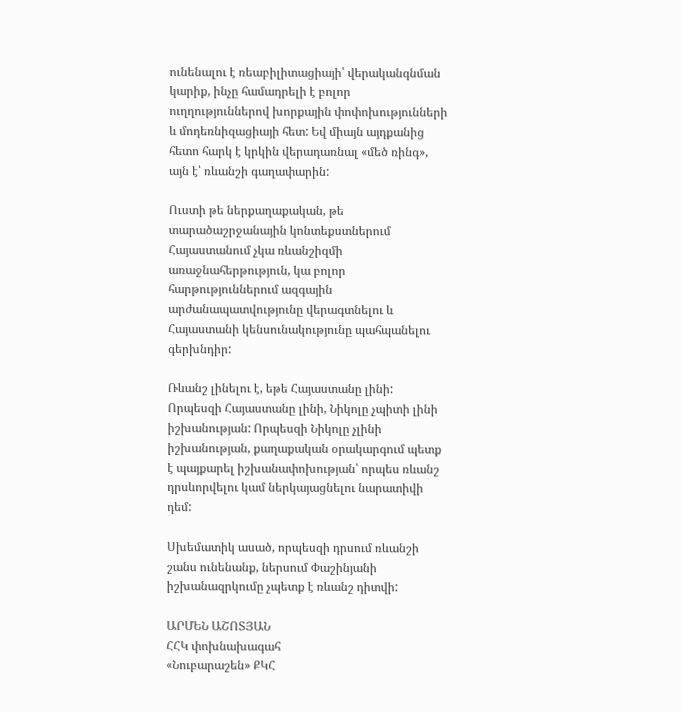ունենալու է ռեաբիլիտացիայի՝ վերականգնման կարիք, ինչը համադրելի է բոլոր ուղղություններով խորքային փոփոխությունների և մոդեռնիզացիայի հետ: Եվ միայն այդքանից հետո հարկ է կրկին վերադառնալ «մեծ ռինգ», այն է՝ ռևանշի գաղափարին:

Ուստի թե ներքաղաքական, թե տարածաշրջանային կոնտեքստներում Հայաստանում չկա ռևանշիզմի առաջնահերթություն, կա բոլոր հարթություններում ազգային արժանապատվությունը վերագտնելու և Հայաստանի կենսունակությունը պահպանելու գերխնդիր:

Ռևանշ լինելու է, եթե Հայաստանը լինի: Որպեսզի Հայաստանը լինի, Նիկոլը չպիտի լինի իշխանության: Որպեսզի Նիկոլը չլինի իշխանության, քաղաքական օրակարգում պետք է պայքարել իշխանափոխության՝ որպես ռևանշ դրսևորվելու կամ ներկայացնելու նարատիվի դեմ:

Սխեմատիկ ասած, որպեսզի դրսում ռևանշի շանս ունենանք, ներսում Փաշինյանի իշխանազրկումը չպետք է ռևանշ դիտվի:

ԱՐՄԵՆ ԱՇՈՏՅԱՆ
ՀՀԿ փոխնախագահ
«Նուբարաշեն» ՔԿՀ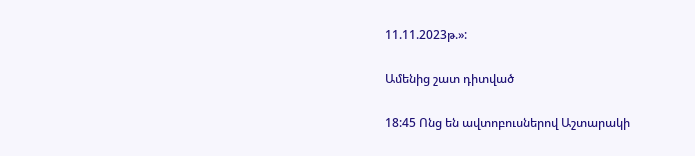11.11.2023թ.»:

Ամենից շատ դիտված

18:45 Ոնց են ավտոբուսներով Աշտարակի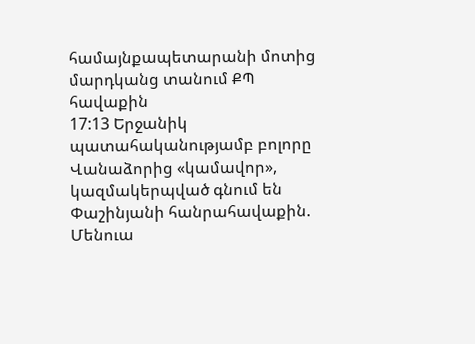համայնքապետարանի մոտից մարդկանց տանում ՔՊ հավաքին
17:13 Երջանիկ պատահականությամբ բոլորը Վանաձորից «կամավոր», կազմակերպված գնում են Փաշինյանի հանրահավաքին. Մենուա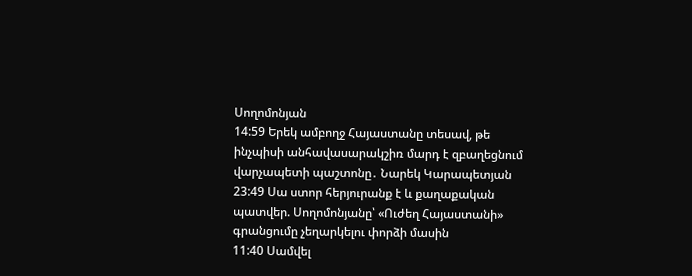Սողոմոնյան
14:59 Երեկ ամբողջ Հայաստանը տեսավ, թե ինչպիսի անհավասարակշիռ մարդ է զբաղեցնում վարչապետի պաշտոնը․ Նարեկ Կարապետյան
23:49 Սա ստոր հերյուրանք է և քաղաքական պատվեր. Սողոմոնյանը՝ «Ուժեղ Հայաստանի» գրանցումը չեղարկելու փորձի մասին
11:40 Սամվել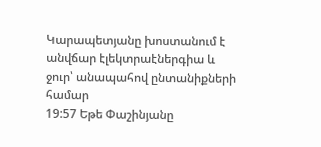Կարապետյանը խոստանում է անվճար էլեկտրաէներգիա և ջուր՝ անապահով ընտանիքների համար
19:57 Եթե Փաշինյանը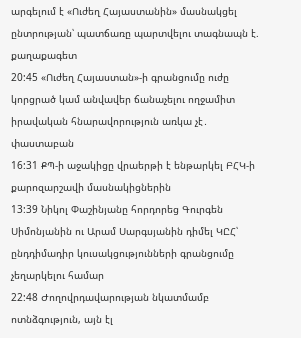արգելում է «Ուժեղ Հայաստանին» մասնակցել ընտրության՝ պատճառը պարտվելու տագնապն է. քաղաքագետ
20:45 «Ուժեղ Հայաստան»-ի գրանցումը ուժը կորցրած կամ անվավեր ճանաչելու ողջամիտ իրավական հնարավորություն առկա չէ․ փաստաբան
16:31 ՔՊ-ի աջակիցը վրաերթի է ենթարկել ԲՀԿ-ի քարոզարշավի մասնակիցներին
13:39 Նիկոլ Փաշինյանը հորդորեց Գուրգեն Սիմոնյանին ու Արամ Սարգսյանին դիմել ԿԸՀ՝ ընդդիմադիր կուսակցությունների գրանցումը չեղարկելու համար
22:48 Ժողովրդավարության նկատմամբ ոտնձգություն, այն էլ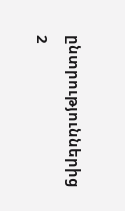ընտրություններից 2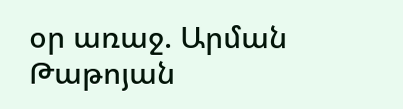օր առաջ. Արման Թաթոյան